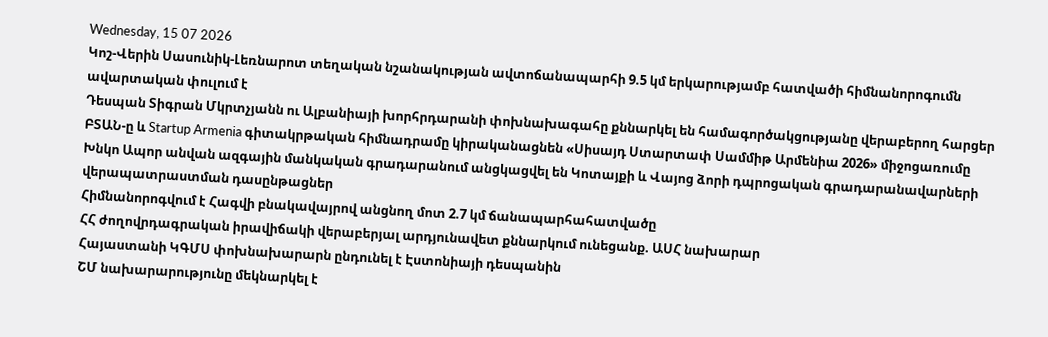Wednesday, 15 07 2026
Կոշ-Վերին Սասունիկ-Լեռնարոտ տեղական նշանակության ավտոճանապարհի 9.5 կմ երկարությամբ հատվածի հիմնանորոգումն ավարտական փուլում է
Դեսպան Տիգրան Մկրտչյանն ու Ալբանիայի խորհրդարանի փոխնախագահը քննարկել են համագործակցությանը վերաբերող հարցեր
ԲՏԱՆ-ը և Startup Armenia գիտակրթական հիմնադրամը կիրականացնեն «Սիսայդ Ստարտափ Սամմիթ Արմենիա 2026» միջոցառումը
Խնկո Ապոր անվան ազգային մանկական գրադարանում անցկացվել են Կոտայքի և Վայոց ձորի դպրոցական գրադարանավարների վերապատրաստման դասընթացներ
Հիմնանորոգվում է Հագվի բնակավայրով անցնող մոտ 2.7 կմ ճանապարհահատվածը
ՀՀ ժողովրդագրական իրավիճակի վերաբերյալ արդյունավետ քննարկում ունեցանք. ԱՍՀ նախարար
Հայաստանի ԿԳՄՍ փոխնախարարն ընդունել է Էստոնիայի դեսպանին
ՇՄ նախարարությունը մեկնարկել է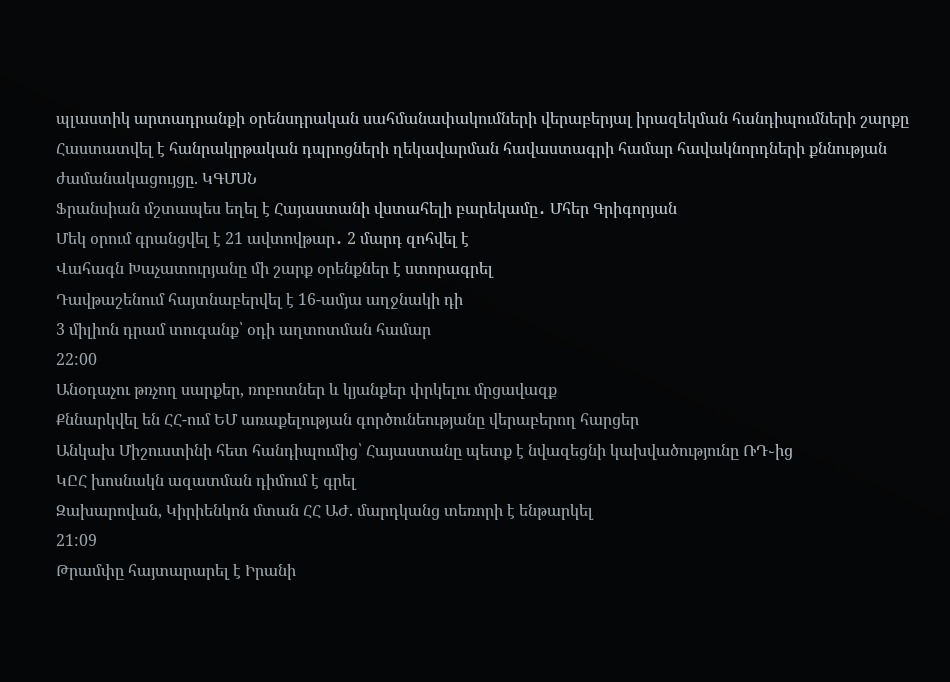պլաստիկ արտադրանքի օրենսդրական սահմանափակումների վերաբերյալ իրազեկման հանդիպումների շարքը
Հաստատվել է հանրակրթական դպրոցների ղեկավարման հավաստագրի համար հավակնորդների քննության ժամանակացույցը. ԿԳՄՍՆ
Ֆրանսիան մշտապես եղել է Հայաստանի վստահելի բարեկամը․ Մհեր Գրիգորյան
Մեկ օրում գրանցվել է 21 ավտովթար․ 2 մարդ զոհվել է
Վահագն Խաչատուրյանը մի շարք օրենքներ է ստորագրել
Դավթաշենում հայտնաբերվել է 16-ամյա աղջնակի դի
3 միլիոն դրամ տուգանք՝ օդի աղտոտման համար
22:00
Անօդաչու թռչող սարքեր, ռոբոտներ և կյանքեր փրկելու մրցավազք
Քննարկվել են ՀՀ-ում ԵՄ առաքելության գործունեությանը վերաբերող հարցեր
Անկախ Միշուստինի հետ հանդիպումից՝ Հայաստանը պետք է նվազեցնի կախվածությունը ՌԴ֊ից
ԿԸՀ խոսնակն ազատման դիմում է գրել
Զախարովան, Կիրիենկոն մտան ՀՀ ԱԺ. մարդկանց տեռորի է ենթարկել
21:09
Թրամփը հայտարարել է Իրանի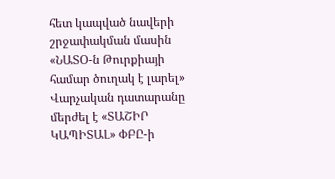հետ կապված նավերի շրջափակման մասին
«ՆԱՏՕ-ն Թուրքիայի համար ծուղակ է լարել»
Վարչական դատարանը մերժել է «ՏԱՇԻՐ ԿԱՊԻՏԱԼ» ՓԲԸ-ի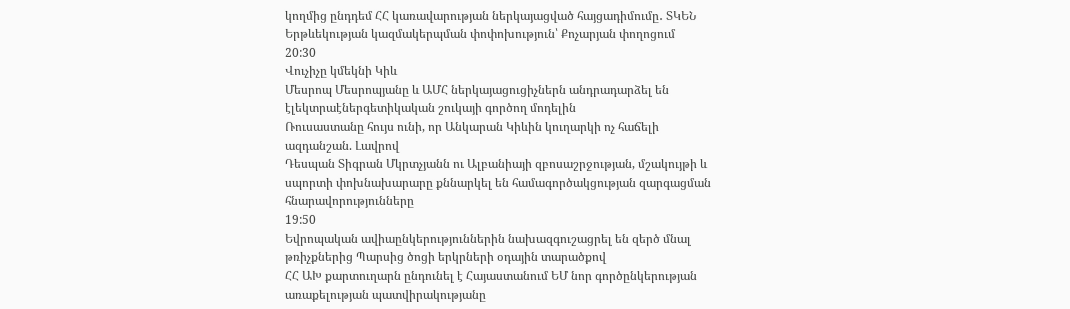կողմից ընդդեմ ՀՀ կառավարության ներկայացված հայցադիմումը․ ՏԿԵՆ
Երթևեկության կազմակերպման փոփոխություն՝ Քոչարյան փողոցում
20:30
Վուչիչը կմեկնի Կիև
Մեսրոպ Մեսրոպյանը և ԱՄՀ ներկայացուցիչներն անդրադարձել են էլեկտրաէներգետիկական շուկայի գործող մոդելին
Ռուսաստանը հույս ունի, որ Անկարան Կիևին կուղարկի ոչ հաճելի ազդանշան. Լավրով
Դեսպան Տիգրան Մկրտչյանն ու Ալբանիայի զբոսաշրջության, մշակույթի և սպորտի փոխնախարարը քննարկել են համագործակցության զարգացման հնարավորությունները
19:50
Եվրոպական ավիաընկերություններին նախազգուշացրել են զերծ մնալ թռիչքներից Պարսից ծոցի երկրների օդային տարածքով
ՀՀ ԱԽ քարտուղարն ընդունել է Հայաստանում ԵՄ նոր գործընկերության առաքելության պատվիրակությանը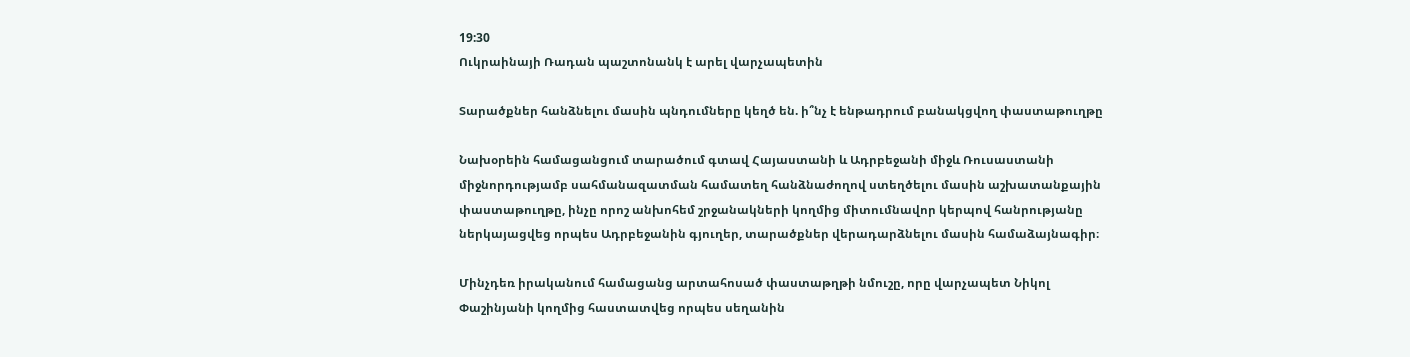19:30
Ուկրաինայի Ռադան պաշտոնանկ է արել վարչապետին

Տարածքներ հանձնելու մասին պնդումները կեղծ են. ի՞նչ է ենթադրում բանակցվող փաստաթուղթը

Նախօրեին համացանցում տարածում գտավ Հայաստանի և Ադրբեջանի միջև Ռուսաստանի միջնորդությամբ սահմանազատման համատեղ հանձնաժողով ստեղծելու մասին աշխատանքային փաստաթուղթը, ինչը որոշ անխոհեմ շրջանակների կողմից միտումնավոր կերպով հանրությանը ներկայացվեց որպես Ադրբեջանին գյուղեր, տարածքներ վերադարձնելու մասին համաձայնագիր։

Մինչդեռ իրականում համացանց արտահոսած փաստաթղթի նմուշը, որը վարչապետ Նիկոլ Փաշինյանի կողմից հաստատվեց որպես սեղանին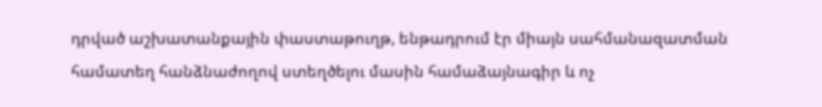դրված աշխատանքային փաստաթուղթ, ենթադրում էր միայն սահմանազատման համատեղ հանձնաժողով ստեղծելու մասին համաձայնագիր և ոչ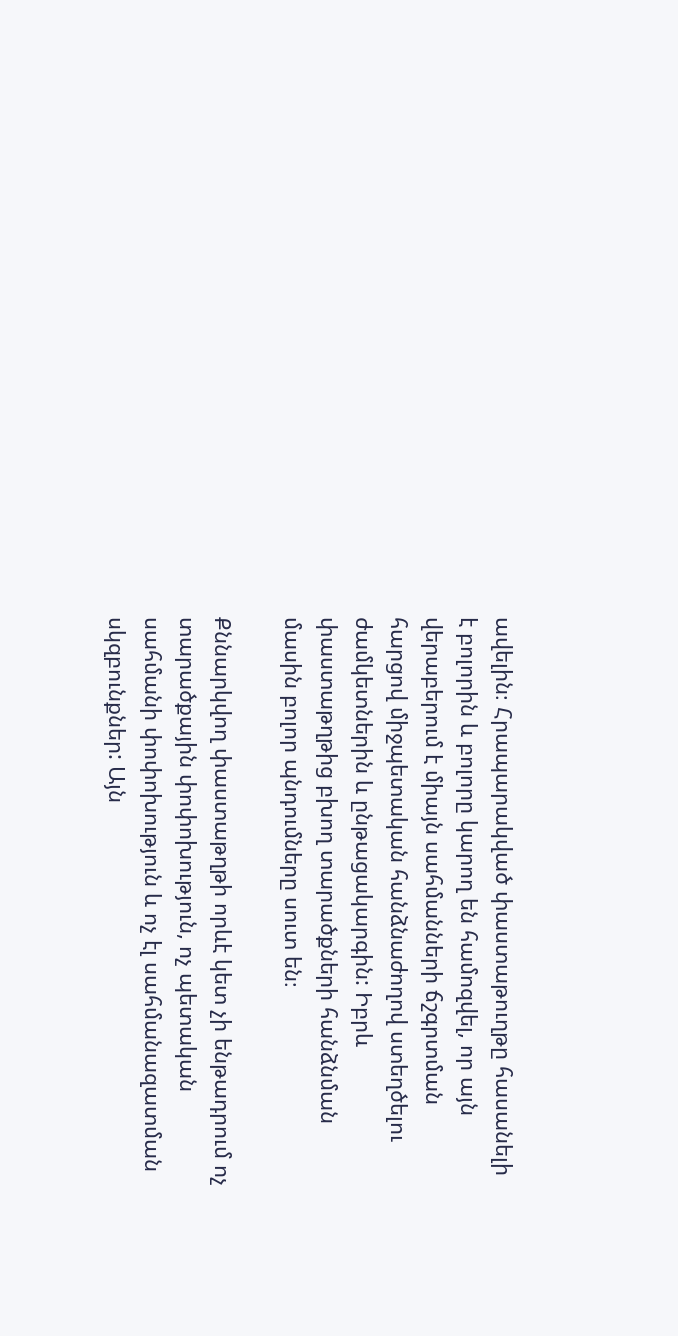ավելին։ Հրապարակված փաստաթուղթը հասանելի է բոլորին և բոլորը կարող են համոզվել, որ այն վերաբերում է միայն սահմանների ճշգրտման հարցով միջպետական հանձնաժողով ստեղծելու ժամկետներին և ընթացակարգին: Իբրև փաստաթղթից բխող տարածքների հանձնման մասին բոլոր պնդումները սուտ են։

Քննարկվող փաստաթղթի որևէ կետ չի ենթադրում ոչ տարածքային փոփոխություն, ոչ պետական սահմանի փոփոխություն և ոչ էլ սահմանազատման սկզբունքներ: Այն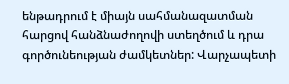ենթադրում է միայն սահմանազատման հարցով հանձնաժողովի ստեղծում և դրա գործունեության ժամկետներ: Վարչապետի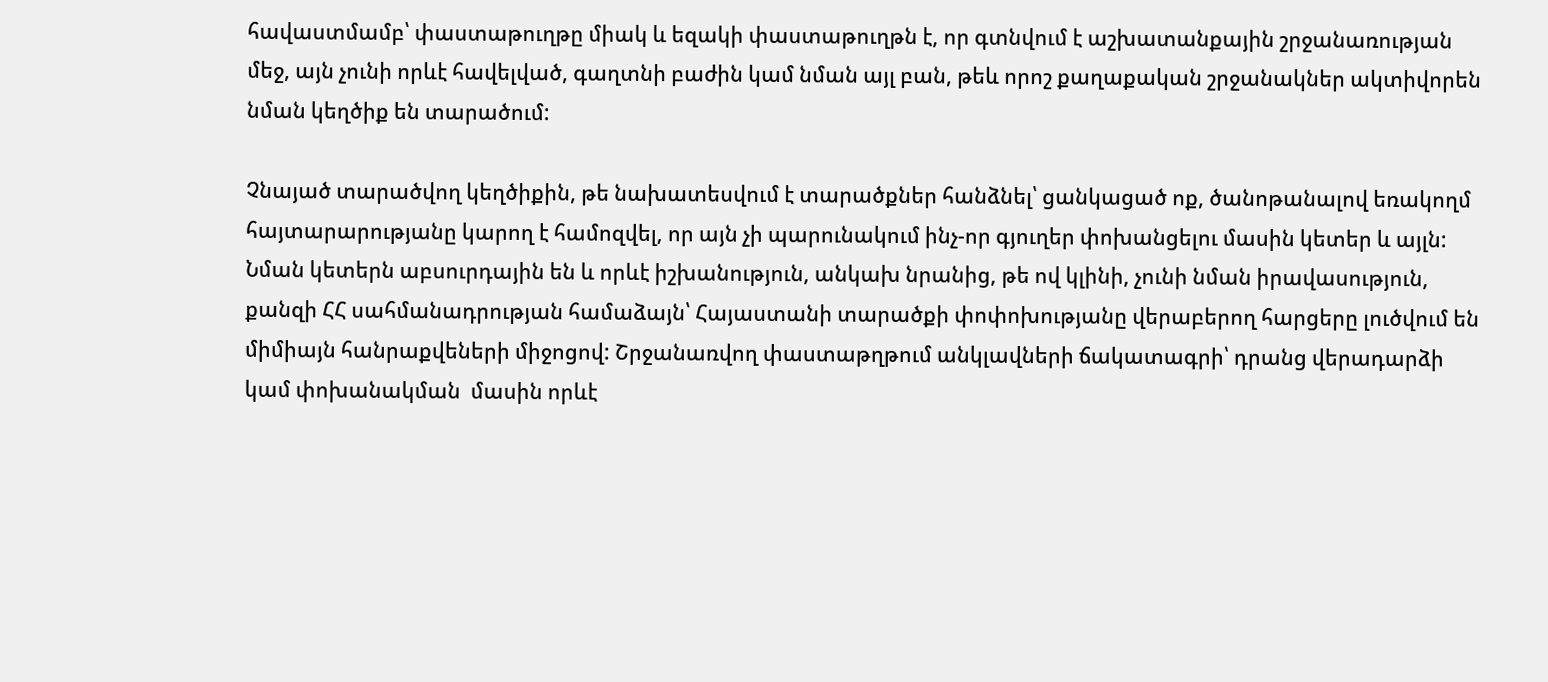հավաստմամբ՝ փաստաթուղթը միակ և եզակի փաստաթուղթն է, որ գտնվում է աշխատանքային շրջանառության մեջ, այն չունի որևէ հավելված, գաղտնի բաժին կամ նման այլ բան, թեև որոշ քաղաքական շրջանակներ ակտիվորեն նման կեղծիք են տարածում:

Չնայած տարածվող կեղծիքին, թե նախատեսվում է տարածքներ հանձնել՝ ցանկացած ոք, ծանոթանալով եռակողմ հայտարարությանը կարող է համոզվել, որ այն չի պարունակում ինչ-որ գյուղեր փոխանցելու մասին կետեր և այլն: Նման կետերն աբսուրդային են և որևէ իշխանություն, անկախ նրանից, թե ով կլինի, չունի նման իրավասություն, քանզի ՀՀ սահմանադրության համաձայն՝ Հայաստանի տարածքի փոփոխությանը վերաբերող հարցերը լուծվում են միմիայն հանրաքվեների միջոցով: Շրջանառվող փաստաթղթում անկլավների ճակատագրի՝ դրանց վերադարձի կամ փոխանակման  մասին որևէ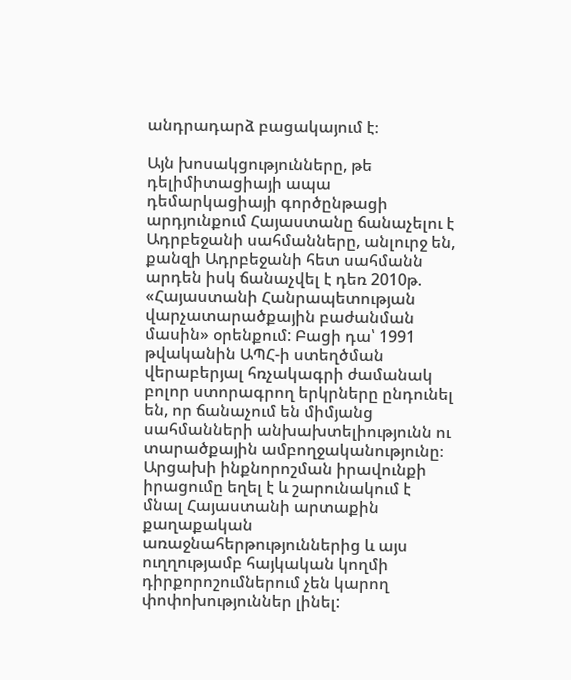անդրադարձ բացակայում է։

Այն խոսակցությունները, թե դելիմիտացիայի ապա դեմարկացիայի գործընթացի արդյունքում Հայաստանը ճանաչելու է Ադրբեջանի սահմանները, անլուրջ են, քանզի Ադրբեջանի հետ սահմանն արդեն իսկ ճանաչվել է դեռ 2010թ. «Հայաստանի Հանրապետության վարչատարածքային բաժանման մասին» օրենքում: Բացի դա՝ 1991 թվականին ԱՊՀ-ի ստեղծման վերաբերյալ հռչակագրի ժամանակ բոլոր ստորագրող երկրները ընդունել են, որ ճանաչում են միմյանց սահմանների անխախտելիությունն ու տարածքային ամբողջականությունը։ Արցախի ինքնորոշման իրավունքի իրացումը եղել է և շարունակում է մնալ Հայաստանի արտաքին քաղաքական առաջնահերթություններից և այս ուղղությամբ հայկական կողմի դիրքորոշումներում չեն կարող փոփոխություններ լինել: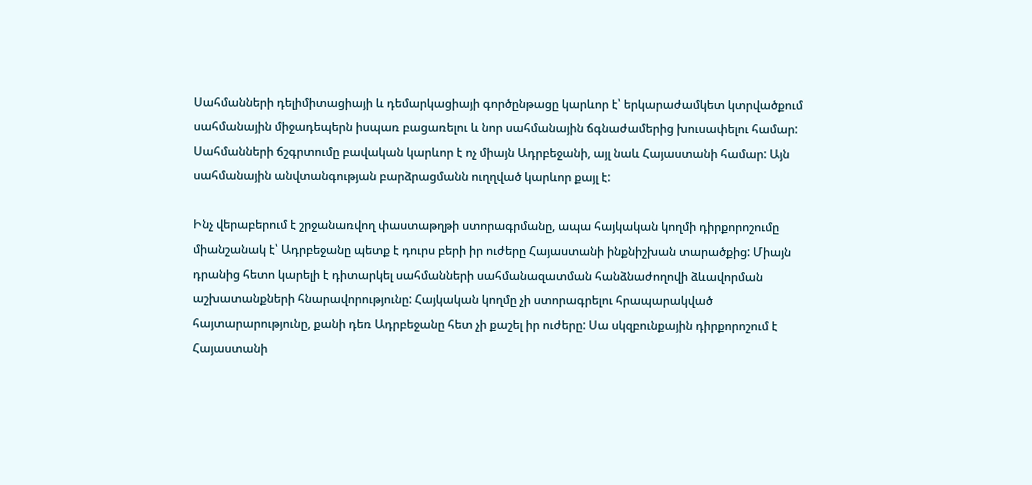Սահմանների դելիմիտացիայի և դեմարկացիայի գործընթացը կարևոր է՝ երկարաժամկետ կտրվածքում սահմանային միջադեպերն իսպառ բացառելու և նոր սահմանային ճգնաժամերից խուսափելու համար:  Սահմանների ճշգրտումը բավական կարևոր է ոչ միայն Ադրբեջանի, այլ նաև Հայաստանի համար: Այն սահմանային անվտանգության բարձրացմանն ուղղված կարևոր քայլ է:

Ինչ վերաբերում է շրջանառվող փաստաթղթի ստորագրմանը, ապա հայկական կողմի դիրքորոշումը միանշանակ է՝ Ադրբեջանը պետք է դուրս բերի իր ուժերը Հայաստանի ինքնիշխան տարածքից: Միայն դրանից հետո կարելի է դիտարկել սահմանների սահմանազատման հանձնաժողովի ձևավորման աշխատանքների հնարավորությունը: Հայկական կողմը չի ստորագրելու հրապարակված հայտարարությունը, քանի դեռ Ադրբեջանը հետ չի քաշել իր ուժերը: Սա սկզբունքային դիրքորոշում է Հայաստանի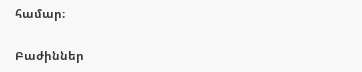համար։

Բաժիններ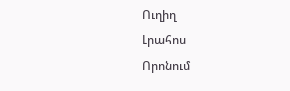Ուղիղ
Լրահոս
Որոնում